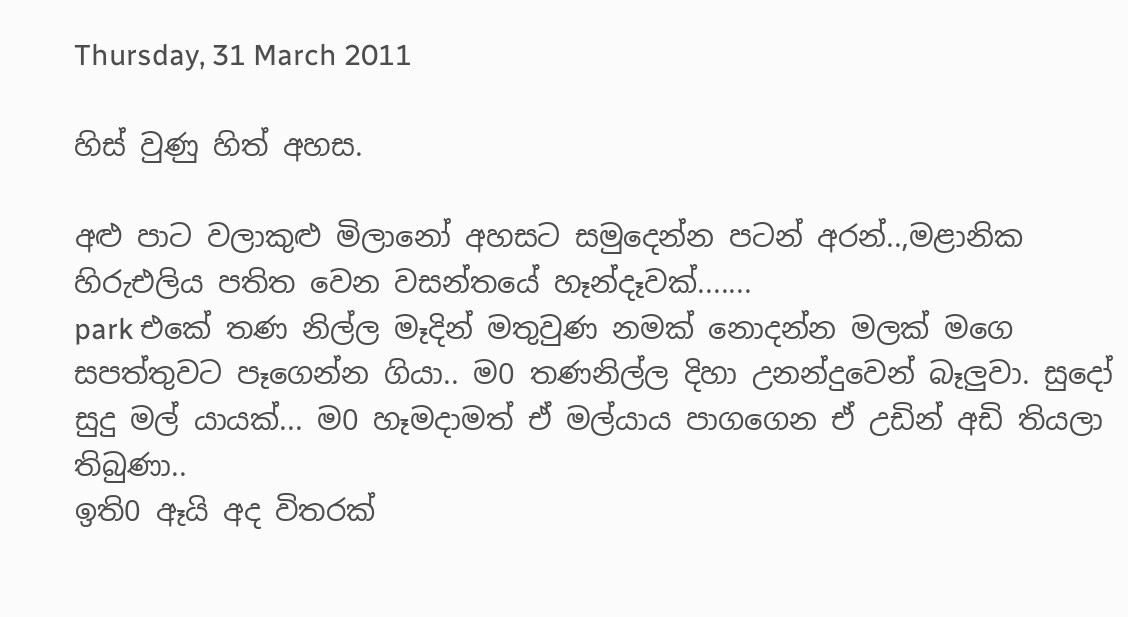Thursday, 31 March 2011

හිස් වුණු හිත් අහස.

අළු පාට වලාකුළු මිලානෝ අහසට සමුදෙන්න පටන් අරන්..,මළානික හිරුඑලිය පතිත වෙන වසන්තයේ හෑන්දෑවක්.......
park එකේ තණ නිල්ල මෑදින් මතුවුණ නමක් නොදන්න මලක් මගෙ සපත්තුවට පෑගෙන්න ගියා.. ම0 තණනිල්ල දිහා උනන්දුවෙන් බෑලුවා. සුදෝ සුදු මල් යායක්... ම0 හෑමදාමත් ඒ මල්යාය පාගගෙන ඒ උඩින් අඩි තියලා තිබුණා..
ඉති0 ඈයි අද විතරක්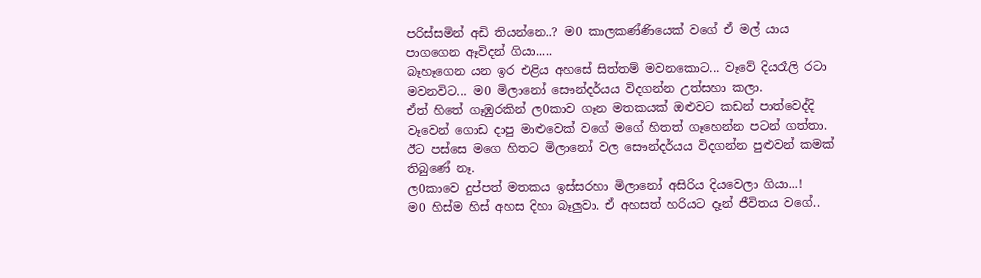පරිස්සමින් අඩි තියන්නෙ..? ම0 කාලකණ්ණියෙක් වගේ ඒ මල් යාය පාගගෙන ඈවිදන් ගියා.....
බෑහෑගෙන යන ඉර එළිය අහසේ සිත්තම් මවනකොට... වෑවේ දියරෑලි රටා මවනවිට... ම0 මිලානෝ සෞන්දර්යය විදගන්න උත්සහා කලා.
ඒත් හිතේ ගෑඹුරකින් ල0කාව ගෑන මතකයක් ඔළුවට කඩන් පාත්වෙද්දි වෑවෙන් ගොඩ දාපු මාළුවෙක් වගේ මගේ හිතත් ගෑහෙන්න පටන් ගත්තා. ඊට පස්සෙ මගෙ හිතට මිලානෝ වල සෞන්දර්යය විදගන්න පුළුවන් කමක් තිබුණේ නෑ.
ල0කාවෙ දුප්පත් මතකය ඉස්සරහා මිලානෝ අසිරිය දියවෙලා ගියා...!
ම0 හිස්ම හිස් අහස දිහා බෑලුවා. ඒ අහසත් හරියට දෑන් ජීවිතය වගේ..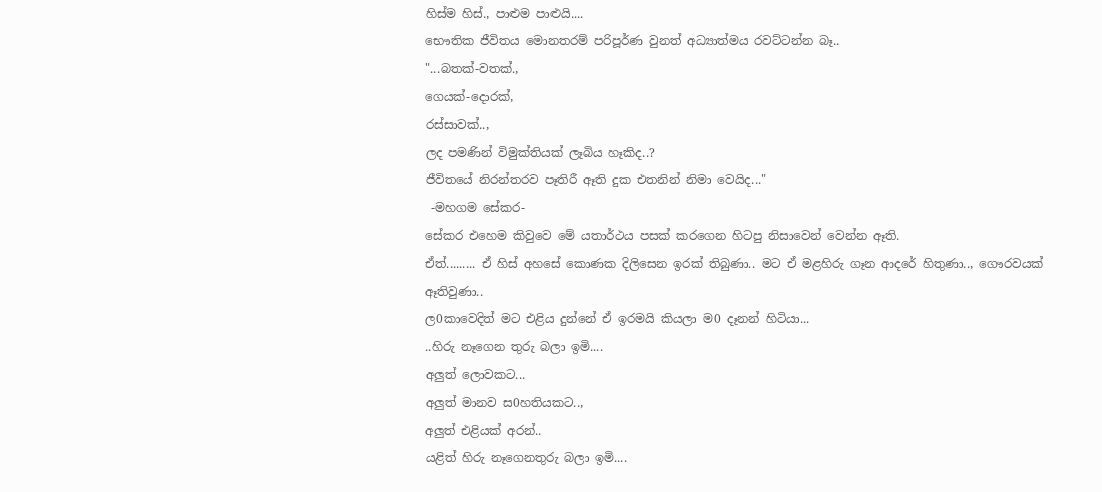හිස්ම හිස්., පාළුම පාළුයි....
භෞතික ජීවිතය මොනතරම් පරිපූර්ණ වුනත් අධ්‍යාත්මය රවට්ටන්න බෑ..
"...බතක්-වතක්.,
ගෙයක්-දොරක්,
රස්සාවක්..,
ලද පමණින් විමුක්තියක් ලෑබිය හෑකිද..?
ජීවිතයේ නිරන්තරව පෑතිරී ඈති දුක එතනින් නිමා වෙයිද..."
 -මහගම සේකර-
සේකර එහෙම කිවුවෙ මේ යතාර්ථය පසක් කරගෙන හිටපු නිසාවෙන් වෙන්න ඈති.
ඒත්......... ඒ හිස් අහසේ කොණක දිලිසෙන ඉරක් තිබුණා.. මට ඒ මළහිරු ගෑන ආදරේ හිතුණා.., ගෞරවයක් ඈතිවුණා..
ල0කාවෙදිත් මට එළිය දුන්නේ ඒ ඉරමයි කියලා ම0 දෑනන් හිටියා...
..හිරු නෑගෙන තුරු බලා ඉමි....
අලුත් ලොවකට...
අලුත් මානව ස0හතියකට..,
අලුත් එළියක් අරන්..
යළිත් හිරු නෑගෙනතුරු බලා ඉමි....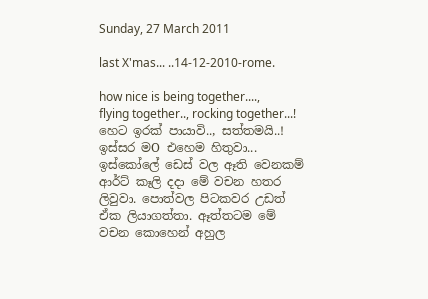Sunday, 27 March 2011

last X'mas... ..14-12-2010-rome.

how nice is being together...., flying together.., rocking together...!
හෙට ඉරක් පායාවි.., සත්තමයි..! ඉස්සර මO එහෙම හිතුවා... ඉස්කෝලේ ඩෙස් වල ඈති වෙනකම් ආර්ට් කෑලි දදා මේ වචන හතර ලිවුවා. පොත්වල පිටකවර උඩත් ඒක ලියාගත්තා. ඈත්තටම මේ වචන කොහෙන් අහුල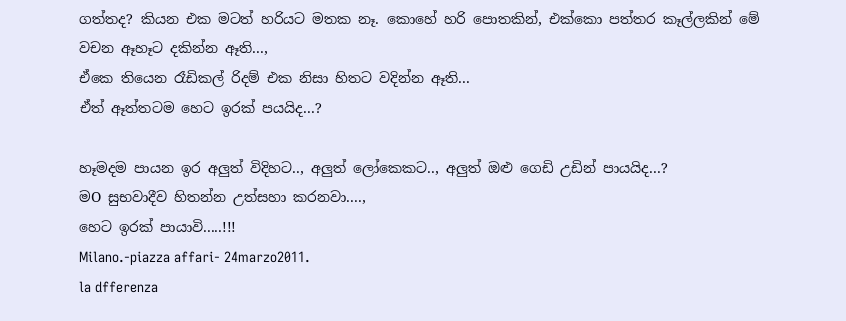ගත්තද? කියන එක මටත් හරියට මතක නෑ. කොහේ හරි පොතකින්, එක්කො පත්තර කෑල්ලකින් මේ වචන ඈහෑට දකින්න ඈති...,
ඒකෙ තියෙන රෑඩිකල් රිදම් එක නිසා හිතට වදින්න ඈති...
ඒත් ඈත්තටම හෙට ඉරක් පයයිද...?

හෑමදම පායන ඉර අලුත් විදිහට.., අලුත් ලෝකෙකට.., අලුත් ඔළු ගෙඩි උඩින් පායයිද...?
මO සුභවාදීව හිතන්න උත්සහා කරනවා....,
හෙට ඉරක් පායාවි.....!!!
Milano.-piazza affari- 24marzo2011.
la dfferenza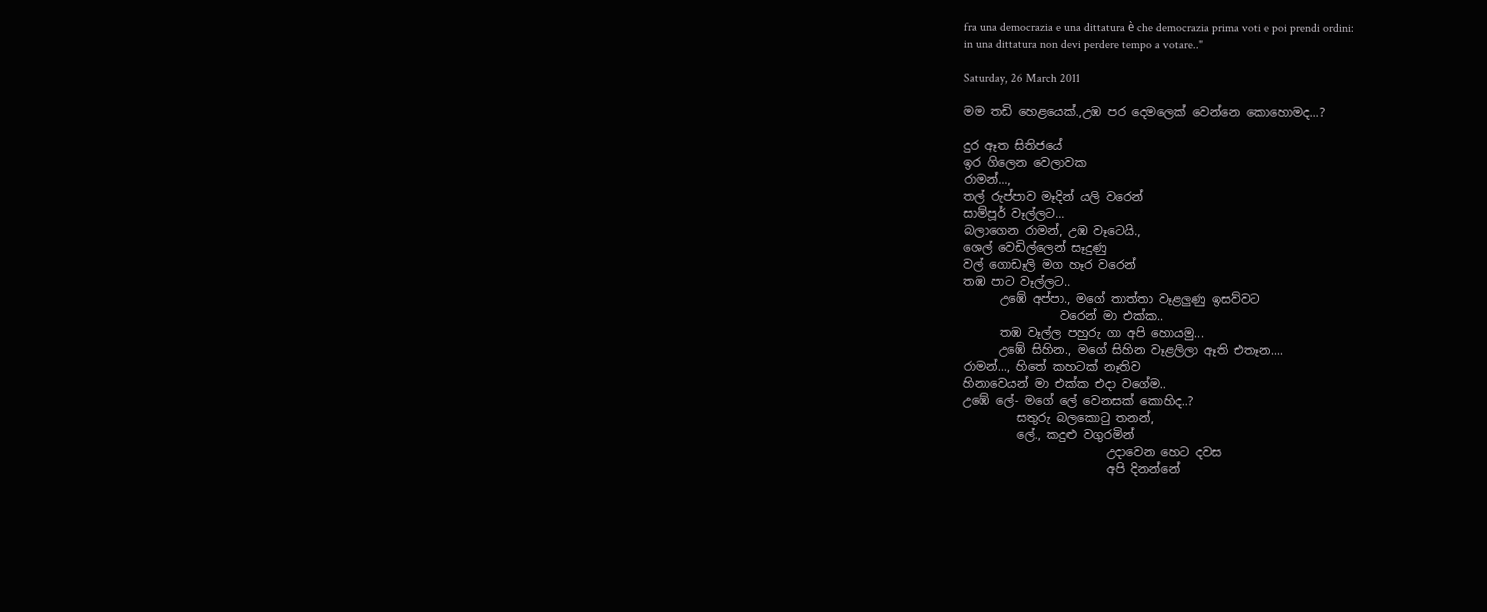fra una democrazia e una dittatura è che democrazia prima voti e poi prendi ordini:
in una dittatura non devi perdere tempo a votare.."

Saturday, 26 March 2011

මම තඩි හෙළයෙක්.,උඹ පර දෙමලෙක් වෙන්නෙ කොහොමද...?

දුර ඈත සිතිජයේ
ඉර ගිලෙන වෙලාවක
රාමන්...,
තල් රුප්පාව මෑදින් යලි වරෙන්
සාම්පූර් වෑල්ලට...
බලාගෙන රාමන්, උඹ වෑටෙයි.,
ශෙල් වෙඩිල්ලෙන් සෑදුණු
වල් ගොඩෑලි මග හෑර වරෙන්
තඹ පාට වෑල්ලට..
      උඹේ අප්පා., මගේ තාත්තා වෑළලුණු ඉසව්වට
                වරෙන් මා එක්ක..
      තඹ වෑල්ල පහුරු ගා අපි හොයමු...
      උඹේ සිහින., මගේ සිහින වෑළලිලා ඈති එතෑන....
රාමන්..., හිතේ කහටක් නෑතිව
හිනාවෙයන් මා එක්ක එදා වගේම..
උඹේ ලේ- මගේ ලේ වෙනසක් කොහිද..?
         සතුරු බලකොටු තනන්,
         ලේ., කදුළු වගුරමින්
                        උදාවෙන හෙට දවස
                        අපි දිනන්නේ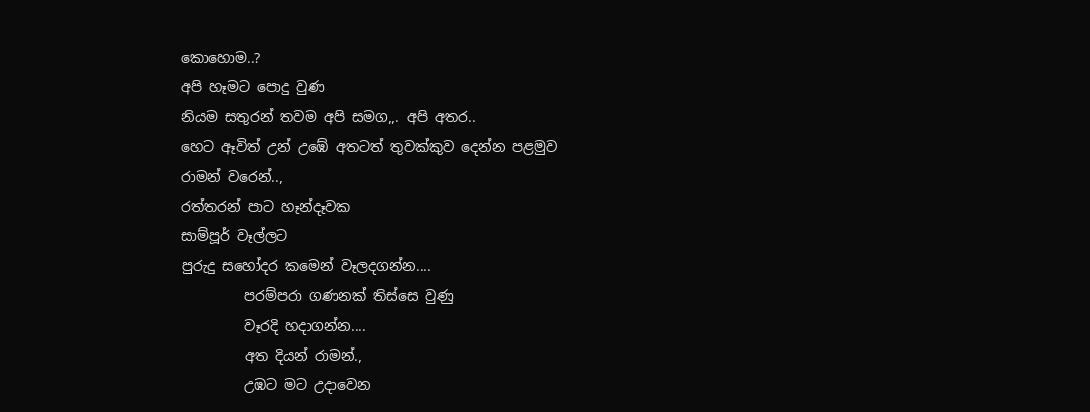කොහොම..?
අපි හෑමට පොදු වුණ
නියම සතුරන් තවම අපි සමග,,. අපි අතර..
හෙට ඈවිත් උන් උඹේ අතටත් තුවක්කුව දෙන්න පළමුව
රාමන් වරෙන්..,
රත්තරන් පාට හෑන්දෑවක
සාම්පූර් වෑල්ලට
පුරුදු සහෝදර කමෙන් වෑලදගන්න....
         පරම්පරා ගණනක් තිස්සෙ වුණු
         වෑරදි හදාගන්න....
         අත දියන් රාමන්.,
         උඹට මට උදාවෙන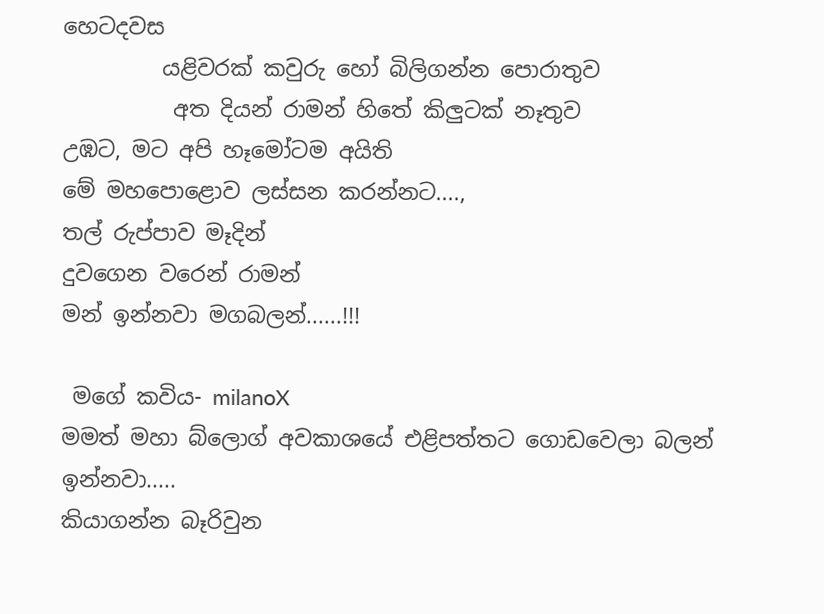හෙටදවස
         යළිවරක් කවුරු හෝ බිලිගන්න පොරාතුව
          අත දියන් රාමන් හිතේ කිලුටක් නෑතුව
උඹට, මට අපි හෑමෝටම අයිති
මේ මහපොළොව ලස්සන කරන්නට....,
තල් රුප්පාව මෑදින්
දුවගෙන වරෙන් රාමන්
මන් ඉන්නවා මගබලන්......!!!

 මගේ කවිය- milanoX
මමත් මහා බ්ලොග් අවකාශයේ එළිපත්තට ගොඩවෙලා බලන් ඉන්නවා.....
කියාගන්න බෑරිවුන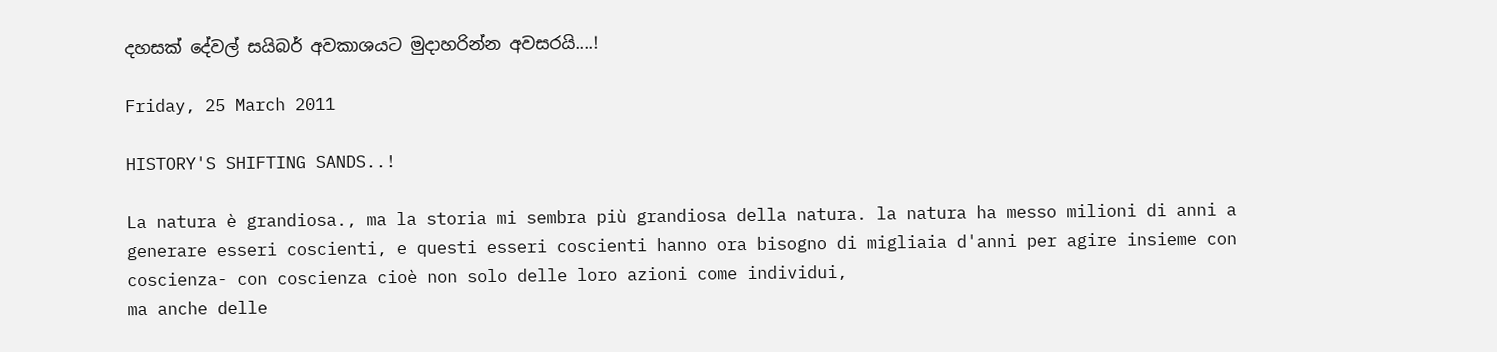දහසක් දේවල් සයිබර් අවකාශයට මුදාහරින්න අවසරයි....!

Friday, 25 March 2011

HISTORY'S SHIFTING SANDS..!

La natura è grandiosa., ma la storia mi sembra più grandiosa della natura. la natura ha messo milioni di anni a generare esseri coscienti, e questi esseri coscienti hanno ora bisogno di migliaia d'anni per agire insieme con coscienza- con coscienza cioè non solo delle loro azioni come individui,
ma anche delle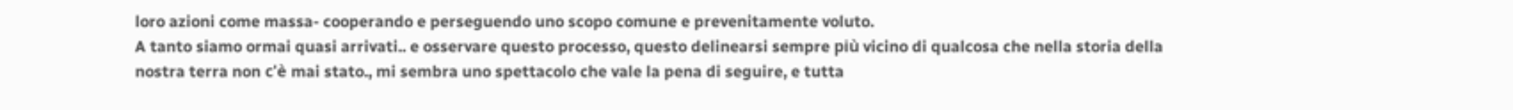loro azioni come massa- cooperando e perseguendo uno scopo comune e prevenitamente voluto.
A tanto siamo ormai quasi arrivati.. e osservare questo processo, questo delinearsi sempre più vicino di qualcosa che nella storia della nostra terra non c'è mai stato., mi sembra uno spettacolo che vale la pena di seguire, e tutta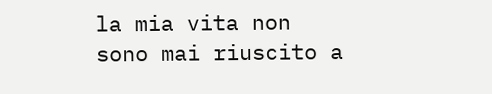la mia vita non sono mai riuscito a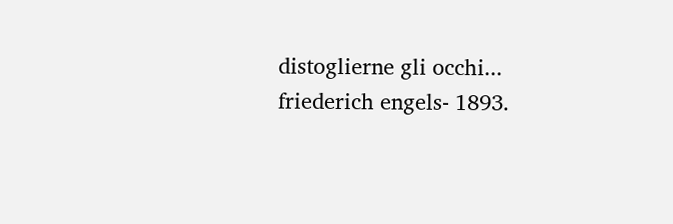distoglierne gli occhi...
friederich engels- 1893.